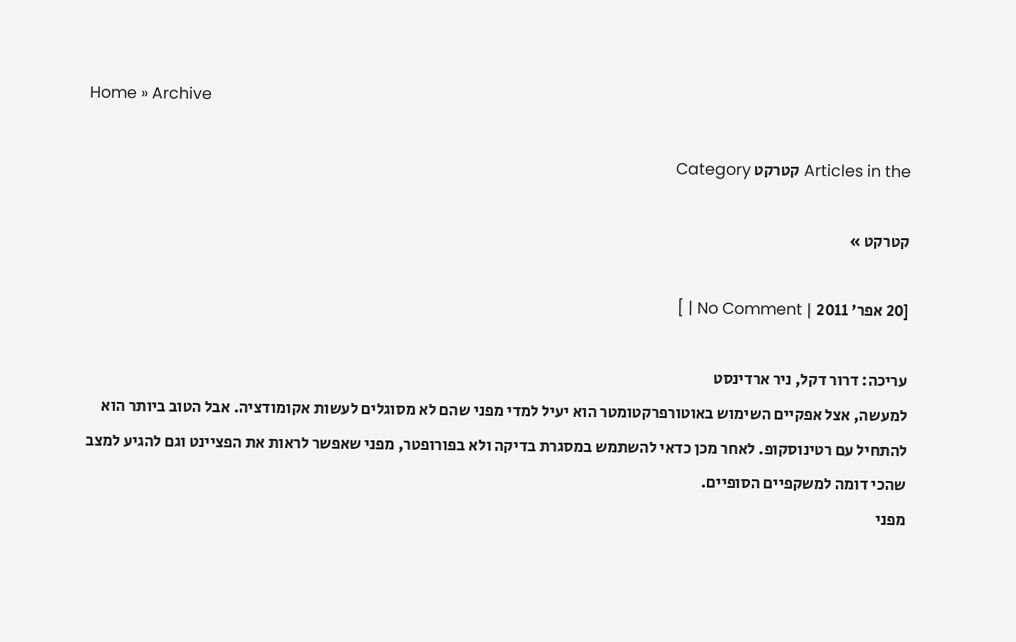Home » Archive

Articles in the קטרקט Category

קטרקט »

[20 אפר' 2011 | No Comment | ]

עריכה: דרור דקל, ניר ארדינסט
למעשה, אצל אפקיים השימוש באוטורפרקטומטר הוא יעיל למדי מפני שהם לא מסוגלים לעשות אקומודציה. אבל הטוב ביותר הוא להתחיל עם רטינוסקופ. לאחר מכן כדאי להשתמש במסגרת בדיקה ולא בפורופטר, מפני שאפשר לראות את הפציינט וגם להגיע למצב שהכי דומה למשקפיים הסופיים.
מפני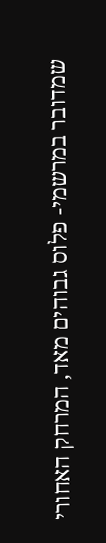שמדובר במרשמי- פלוס גבוהים מאד, המרחק האחורי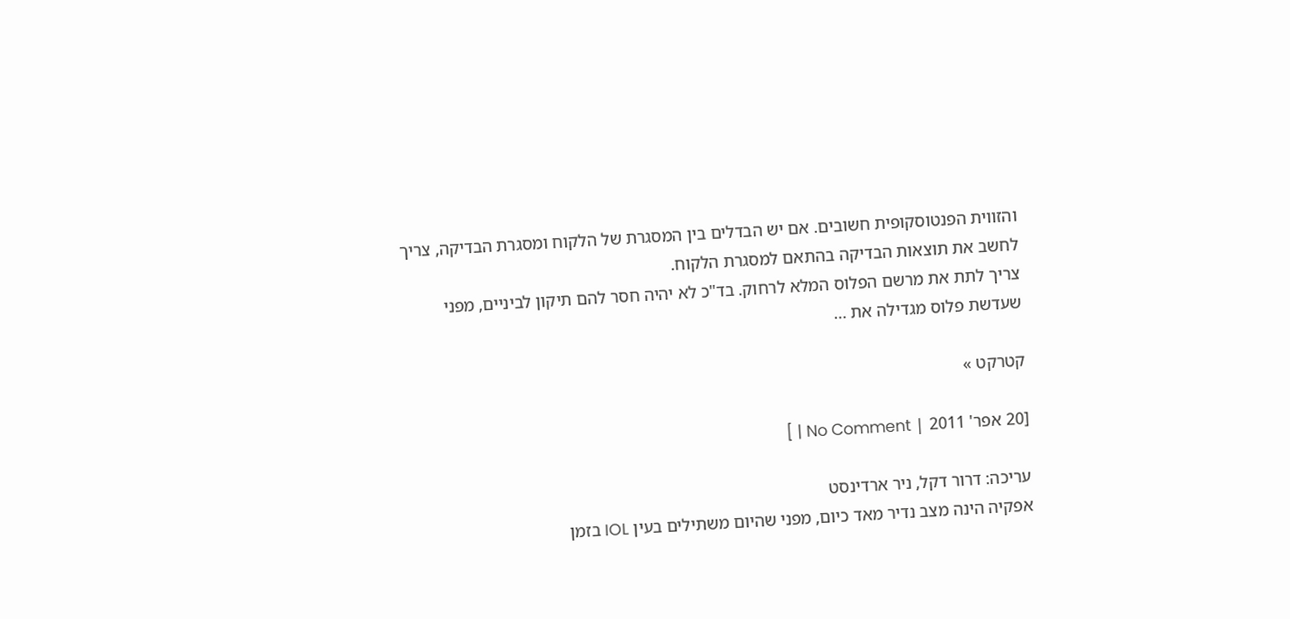והזווית הפנטוסקופית חשובים. אם יש הבדלים בין המסגרת של הלקוח ומסגרת הבדיקה, צריך לחשב את תוצאות הבדיקה בהתאם למסגרת הלקוח.
צריך לתת את מרשם הפלוס המלא לרחוק. בד"כ לא יהיה חסר להם תיקון לביניים, מפני שעדשת פלוס מגדילה את …

קטרקט »

[20 אפר' 2011 | No Comment | ]

עריכה: דרור דקל, ניר ארדינסט
אפקיה הינה מצב נדיר מאד כיום, מפני שהיום משתילים בעין IOL בזמן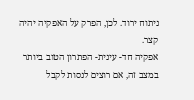ניתוח ירוד. לכן, הפרק על האפקיה יהיה קצר.
אפקיה חד- עינית- הפתרון הטוב ביותר במצב זה, אם רוצים לנסות לקבל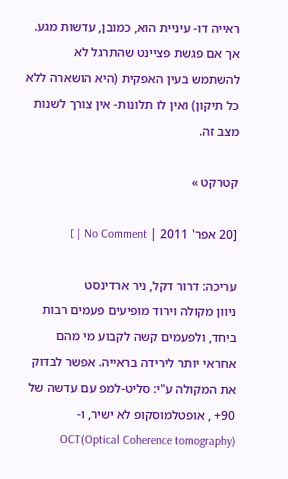ראייה דו- עיניית הוא, כמובן, עדשות מגע. אך אם פגשת פציינט שהתרגל לא להשתמש בעין האפקית (היא הושארה ללא כל תיקון) ואין לו תלונות- אין צורך לשנות מצב זה.

קטרקט »

[20 אפר' 2011 | No Comment | ]

עריכה: דרור דקל, ניר ארדינסט
ניוון מקולה וירוד מופיעים פעמים רבות ביחד, ולפעמים קשה לקבוע מי מהם אחראי יותר לירידה בראייה. אפשר לבדוק את המקולה ע"י: סליט-למפ עם עדשה של 90+ , אופטלמוסקופ לא ישיר, ו- OCT(Optical Coherence tomography)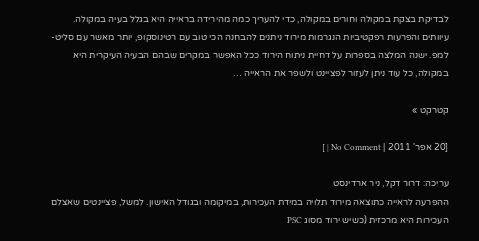לבדיקת בצקת במקולה וחורים במקולה, כדי להעריך כמה מהירידה בראייה היא בגלל בעיה במקולה.
עיוותים והפרעות רפקטיביות הנגרמות מירוד ניתנים להבחנה הכי טוב עם רטינוסקופ, יותר מאשר עם סליט- למפ. ישנה המלצה בספרות על דחיית ניתוח הירוד ככל האפשר במקרים שבהם הבעיה העיקרית היא במקולה, כל עוד ניתן לעזור לפציינט ולשפר את הראייה …

קטרקט »

[20 אפר' 2011 | No Comment | ]

עריכה: דרור דקל, ניר ארדינסט
ההפרעה לראייה כתוצאה מירוד תלויה במידת העכירות, במיקומה ובגודל האישון. למשל, פציינטים שאצלם העכירות היא מרכזית (כשיש ירוד מסוג PSC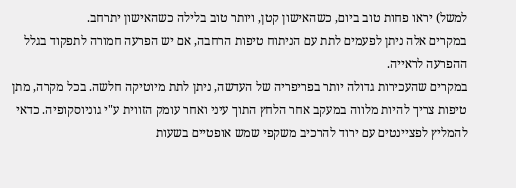למשל) יראו פחות טוב ביום, כשהאישון קטן, ויותר טוב בלילה כשהאישון יתרחב.
במקרים אלה ניתן לפעמים לתת עם הניתוח טיפות הרחבה, אם יש הפרעה חמורה לתפקוד בגלל ההפרעה לראייה.
במקרים שהעכירות גדולה יותר בפריפריה של העדשה, ניתן לתת מיוטיקה חלשה. בכל מקרה, מתן טיפות צריך להיות מלווה במעקב אחר הלחץ התוך עיני ואחר עומק הזווית ע"י גוניוסקופיה. כדאי להמליץ לפציינטים עם ירוד להרכיב משקפי שמש אופטיים בשעות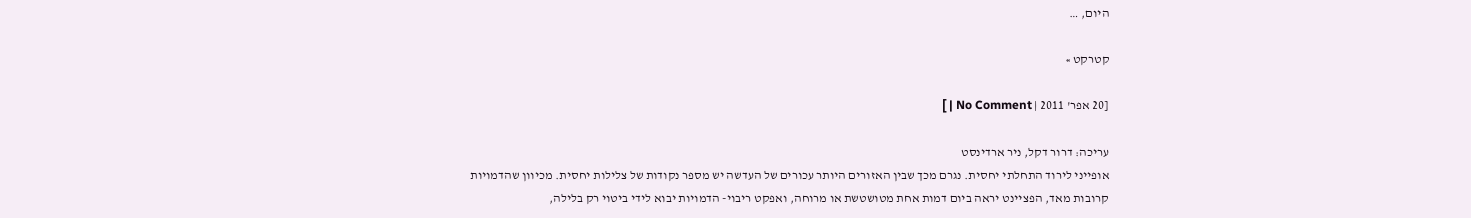היום, …

קטרקט »

[20 אפר' 2011 | No Comment | ]

עריכה: דרור דקל, ניר ארדינסט
אופייני לירוד התחלתי יחסית. נגרם מכך שבין האזורים היותר עכורים של העדשה יש מספר נקודות של צלילות יחסית. מכיוון שהדמויות קרובות מאד, הפציינט יראה ביום דמות אחת מטושטשת או מרוחה, ואפקט ריבוי- הדמויות יבוא לידי ביטוי רק בלילה,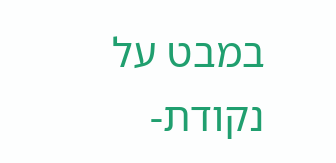במבט על נקודת-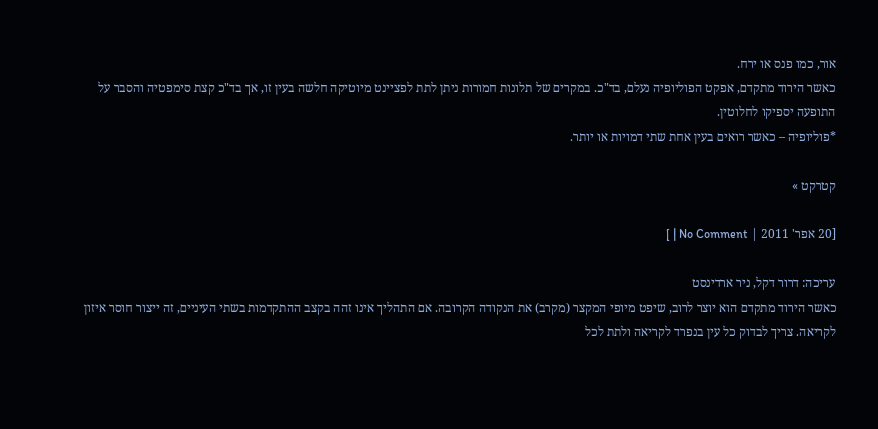אור, כמו פנס או ירח.
כאשר הירוד מתקדם, אפקט הפוליופיה נעלם, בד"כ. במקרים של תלונות חמורות ניתן לתת לפציינט מיוטיקה חלשה בעין זו, אך בד"כ קצת סימפטיה והסבר על התופעה יספיקו לחלוטין.
*פוליופיה – כאשר רואים בעין אחת שתי דמויות או יותר.

קטרקט »

[20 אפר' 2011 | No Comment | ]

עריכה: דרור דקל, ניר ארדינסט
כאשר הירוד מתקדם הוא יוצר לרוב, שיפט מיופי המקצר (מקרב) את הנקודה הקרובה. אם התהליך אינו זהה בקצב ההתקדמות בשתי העיניים, זה ייצור חוסר איזון לקריאה. צריך לבדוק כל עין בנפרד לקריאה ולתת לכל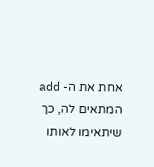אחת את ה- add המתאים לה, כך שיתאימו לאותו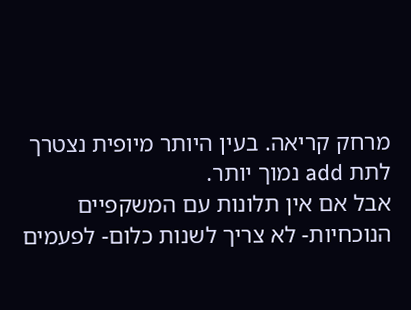מרחק קריאה. בעין היותר מיופית נצטרך לתת add נמוך יותר.
אבל אם אין תלונות עם המשקפיים הנוכחיות- לא צריך לשנות כלום- לפעמים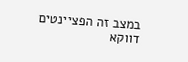במצב זה הפציינטים דווקא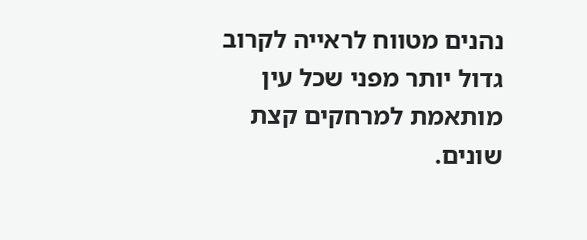נהנים מטווח לראייה לקרוב גדול יותר מפני שכל עין מותאמת למרחקים קצת שונים.